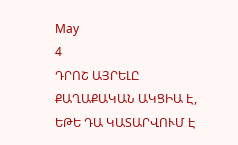May
4
ԴՐՈՇ ԱՅՐԵԼԸ ՔԱՂԱՔԱԿԱՆ ԱԿՑԻԱ Է, ԵԹԵ ԴԱ ԿԱՏԱՐՎՈՒՄ Է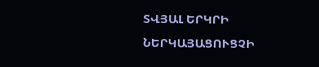ՏՎՅԱԼ ԵՐԿՐԻ ՆԵՐԿԱՅԱՑՈՒՑՉԻ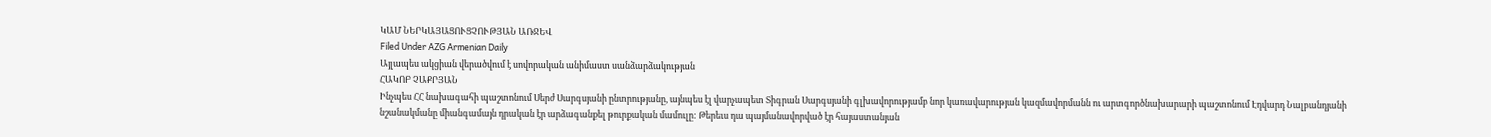ԿԱՄ ՆԵՐԿԱՅԱՑՈՒՑՉՈՒԹՅԱՆ ԱՌՋԵՎ
Filed Under AZG Armenian Daily
Այլապես ակցիան վերածվում է սովորական անիմաստ սանձարձակության
ՀԱԿՈԲ ՉԱՔՐՅԱՆ
Ինչպես ՀՀ նախագահի պաշտոնում Սերժ Սարգսյանի ընտրությանը, այնպես էլ վարչապետ Տիգրան Սարգսյանի գլխավորությամբ նոր կառավարության կազմավորմանն ու արտգործնախարարի պաշտոնում Էդվարդ Նալբանդյանի նշանակմանը միանգամայն դրական էր արձագանքել թուրքական մամուլը: Թերեւս դա պայմանավորված էր հայաստանյան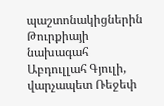պաշտոնակիցներին Թուրքիայի նախագահ Աբդուլլահ Գյուլի, վարչապետ Ռեջեփ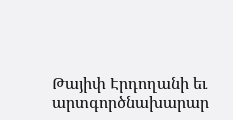Թայիփ Էրդողանի եւ արտգործնախարար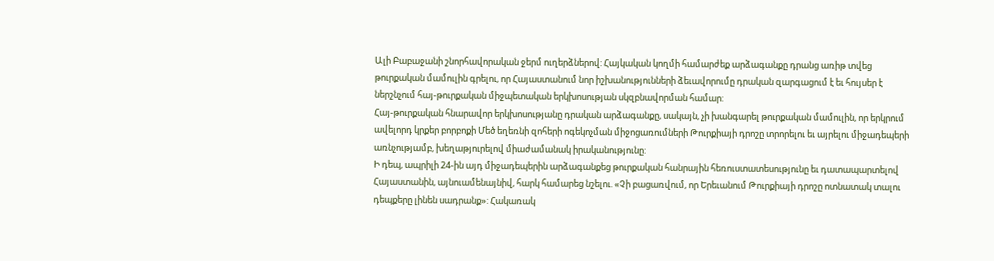Ալի Բաբաջանի շնորհավորական ջերմ ուղերձներով: Հայկական կողմի համարժեք արձագանքը դրանց առիթ տվեց թուրքական մամուլին գրելու, որ Հայաստանում նոր իշխանությունների ձեւավորումը դրական զարգացում է եւ հույսեր է ներշնչում հայ-թուրքական միջպետական երկխոսության սկզբնավորման համար:
Հայ-թուրքական հնարավոր երկխոսությանը դրական արձագանքը, սակայն, չի խանգարել թուրքական մամուլին, որ երկրում ավելորդ կրքեր բորբոքի Մեծ եղեռնի զոհերի ոգեկոչման միջոցառումների Թուրքիայի դրոշը տրորելու եւ այրելու միջադեպերի առնչությամբ, խեղաթյուրելով միաժամանակ իրականությունը:
Ի դեպ, ապրիլի 24-ին այդ միջադեպերին արձագանքեց թուրքական հանրային հեռուստատեսությունը եւ դատապարտելով Հայաստանին, այնուամենայնիվ, հարկ համարեց նշելու. «Չի բացառվում, որ Երեւանում Թուրքիայի դրոշը ոտնատակ տալու դեպքերը լինեն սադրանք»: Հակառակ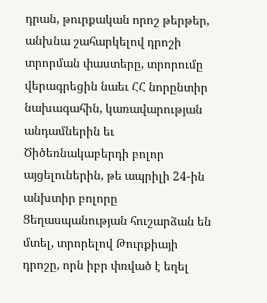դրան, թուրքական որոշ թերթեր, անխնա շահարկելով դրոշի տրորման փաստերը, տրորումը վերագրեցին նաեւ ՀՀ նորընտիր նախագահին, կառավարության անդամներին եւ Ծիծեռնակաբերդի բոլոր այցելուներին, թե ապրիլի 24-ին անխտիր բոլորը Ցեղասպանության հուշարձան են մտել, տրորելով Թուրքիայի դրոշը, որն իբր փռված է եղել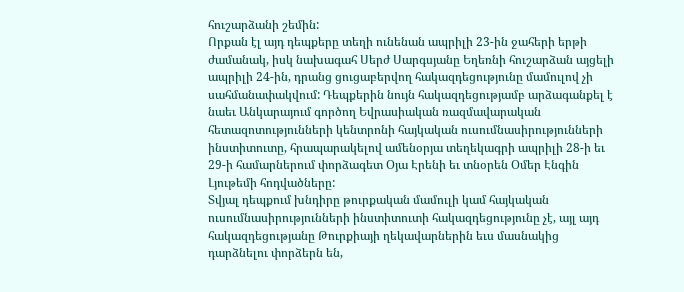հուշարձանի շեմին:
Որքան էլ այդ դեպքերը տեղի ունենան ապրիլի 23-ին ջահերի երթի ժամանակ, իսկ նախագահ Սերժ Սարգսյանը Եղեռնի հուշարձան այցելի ապրիլի 24-ին, դրանց ցուցաբերվող հակազդեցությունը մամուլով չի սահմանափակվում: Դեպքերին նույն հակազդեցությամբ արձագանքել է նաեւ Անկարայում գործող Եվրասիական ռազմավարական հետազոտությունների կենտրոնի հայկական ուսումնասիրությունների ինստիտուտը, հրապարակելով ամենօրյա տեղեկագրի ապրիլի 28-ի եւ 29-ի համարներում փորձագետ Օյա Էրենի եւ տնօրեն Օմեր Էնգին Լյութեմի հոդվածները:
Տվյալ դեպքում խնդիրը թուրքական մամուլի կամ հայկական ուսումնասիրությունների ինստիտուտի հակազդեցությունը չէ, այլ այդ հակազդեցությանը Թուրքիայի ղեկավարներին եւս մասնակից դարձնելու փորձերն են,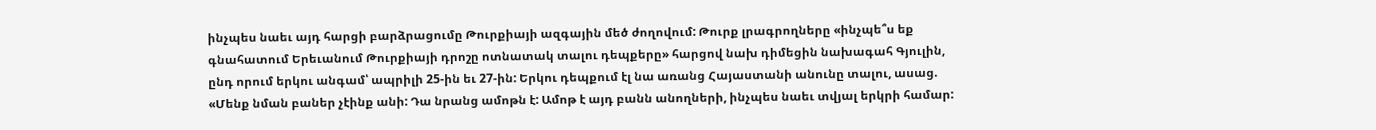ինչպես նաեւ այդ հարցի բարձրացումը Թուրքիայի ազգային մեծ ժողովում: Թուրք լրագրողները «ինչպե՞ս եք գնահատում Երեւանում Թուրքիայի դրոշը ոտնատակ տալու դեպքերը» հարցով նախ դիմեցին նախագահ Գյուլին, ընդ որում երկու անգամ՝ ապրիլի 25-ին եւ 27-ին: Երկու դեպքում էլ նա առանց Հայաստանի անունը տալու, ասաց. «Մենք նման բաներ չէինք անի: Դա նրանց ամոթն է: Ամոթ է այդ բանն անողների, ինչպես նաեւ տվյալ երկրի համար: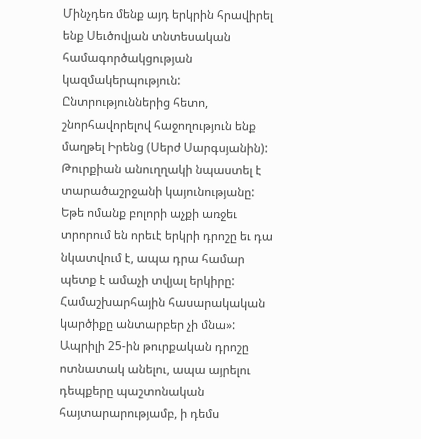Մինչդեռ մենք այդ երկրին հրավիրել ենք Սեւծովյան տնտեսական համագործակցության կազմակերպություն: Ընտրություններից հետո, շնորհավորելով հաջողություն ենք մաղթել Իրենց (Սերժ Սարգսյանին): Թուրքիան անուղղակի նպաստել է տարածաշրջանի կայունությանը: Եթե ոմանք բոլորի աչքի առջեւ տրորում են որեւէ երկրի դրոշը եւ դա նկատվում է, ապա դրա համար պետք է ամաչի տվյալ երկիրը: Համաշխարհային հասարակական կարծիքը անտարբեր չի մնա»:
Ապրիլի 25-ին թուրքական դրոշը ոտնատակ անելու, ապա այրելու դեպքերը պաշտոնական հայտարարությամբ, ի դեմս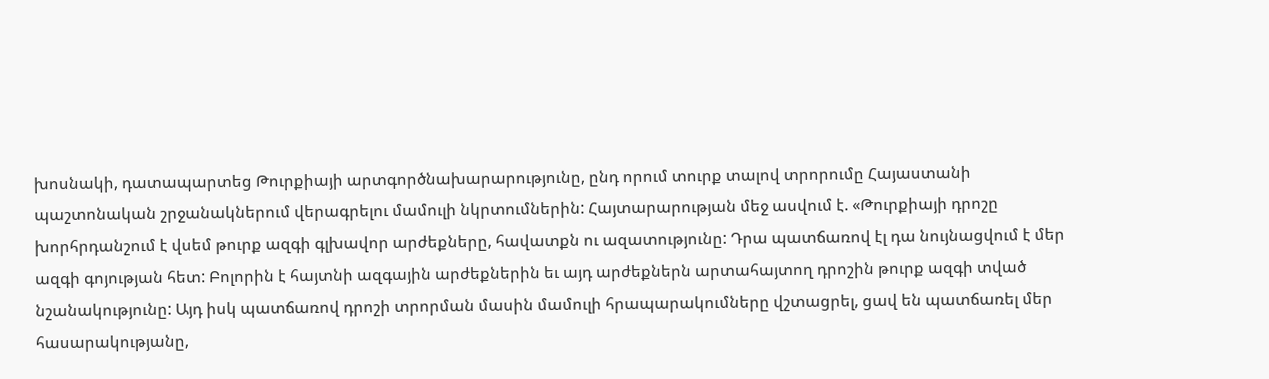խոսնակի, դատապարտեց Թուրքիայի արտգործնախարարությունը, ընդ որում տուրք տալով տրորումը Հայաստանի պաշտոնական շրջանակներում վերագրելու մամուլի նկրտումներին: Հայտարարության մեջ ասվում է. «Թուրքիայի դրոշը խորհրդանշում է վսեմ թուրք ազգի գլխավոր արժեքները, հավատքն ու ազատությունը: Դրա պատճառով էլ դա նույնացվում է մեր ազգի գոյության հետ: Բոլորին է հայտնի ազգային արժեքներին եւ այդ արժեքներն արտահայտող դրոշին թուրք ազգի տված նշանակությունը: Այդ իսկ պատճառով դրոշի տրորման մասին մամուլի հրապարակումները վշտացրել, ցավ են պատճառել մեր հասարակությանը,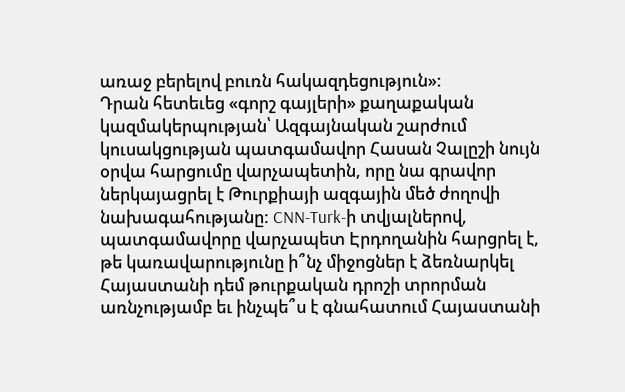առաջ բերելով բուռն հակազդեցություն»:
Դրան հետեւեց «գորշ գայլերի» քաղաքական կազմակերպության՝ Ազգայնական շարժում կուսակցության պատգամավոր Հասան Չալըշի նույն օրվա հարցումը վարչապետին, որը նա գրավոր ներկայացրել է Թուրքիայի ազգային մեծ ժողովի նախագահությանը: CNN-Turk-ի տվյալներով, պատգամավորը վարչապետ Էրդողանին հարցրել է, թե կառավարությունը ի՞նչ միջոցներ է ձեռնարկել Հայաստանի դեմ թուրքական դրոշի տրորման առնչությամբ եւ ինչպե՞ս է գնահատում Հայաստանի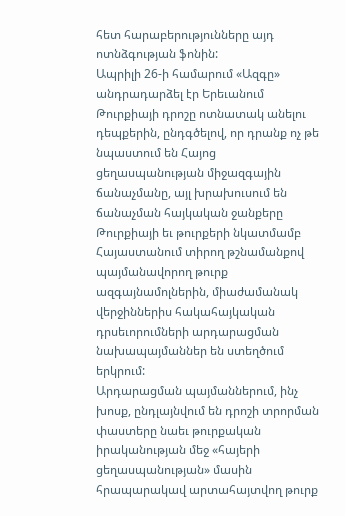հետ հարաբերությունները այդ ոտնձգության ֆոնին:
Ապրիլի 26-ի համարում «Ազգը» անդրադարձել էր Երեւանում Թուրքիայի դրոշը ոտնատակ անելու դեպքերին, ընդգծելով, որ դրանք ոչ թե նպաստում են Հայոց ցեղասպանության միջազգային ճանաչմանը, այլ խրախուսում են ճանաչման հայկական ջանքերը Թուրքիայի եւ թուրքերի նկատմամբ Հայաստանում տիրող թշնամանքով պայմանավորող թուրք ազգայնամոլներին, միաժամանակ վերջիններիս հակահայկական դրսեւորումների արդարացման նախապայմաններ են ստեղծում երկրում:
Արդարացման պայմաններում, ինչ խոսք, ընդլայնվում են դրոշի տրորման փաստերը նաեւ թուրքական իրականության մեջ «հայերի ցեղասպանության» մասին հրապարակավ արտահայտվող թուրք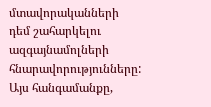մտավորականների դեմ շահարկելու ազգայնամոլների հնարավորությունները: Այս հանգամանքը,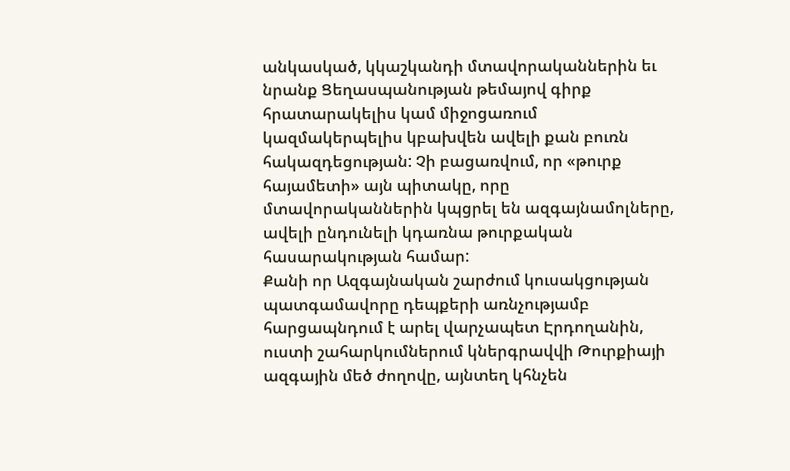անկասկած, կկաշկանդի մտավորականներին եւ նրանք Ցեղասպանության թեմայով գիրք հրատարակելիս կամ միջոցառում կազմակերպելիս կբախվեն ավելի քան բուռն հակազդեցության: Չի բացառվում, որ «թուրք հայամետի» այն պիտակը, որը մտավորականներին կպցրել են ազգայնամոլները, ավելի ընդունելի կդառնա թուրքական հասարակության համար:
Քանի որ Ազգայնական շարժում կուսակցության պատգամավորը դեպքերի առնչությամբ հարցապնդում է արել վարչապետ Էրդողանին, ուստի շահարկումներում կներգրավվի Թուրքիայի ազգային մեծ ժողովը, այնտեղ կհնչեն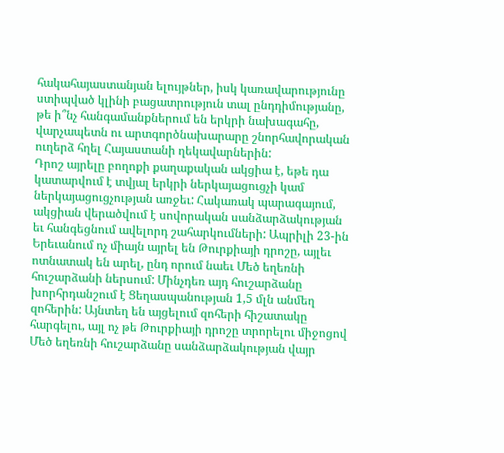հակահայաստանյան ելույթներ, իսկ կառավարությունը ստիպված կլինի բացատրություն տալ ընդդիմությանը, թե ի՞նչ հանգամանքներում են երկրի նախագահը, վարչապետն ու արտգործնախարարը շնորհավորական ուղերձ հղել Հայաստանի ղեկավարներին:
Դրոշ այրելը բողոքի քաղաքական ակցիա է, եթե դա կատարվում է տվյալ երկրի ներկայացուցչի կամ ներկայացուցչության առջեւ: Հակառակ պարագայում, ակցիան վերածվում է սովորական սանձարձակության եւ հանգեցնում ավելորդ շահարկումների: Ապրիլի 23-ին Երեւանում ոչ միայն այրել են Թուրքիայի դրոշը, այլեւ ոտնատակ են արել, ընդ որում նաեւ Մեծ եղեռնի հուշարձանի ներսում: Մինչդեռ այդ հուշարձանը խորհրդանշում է Ցեղասպանության 1,5 մլն անմեղ զոհերին: Այնտեղ են այցելում զոհերի հիշատակը հարգելու, այլ ոչ թե Թուրքիայի դրոշը տրորելու միջոցով Մեծ եղեռնի հուշարձանը սանձարձակության վայր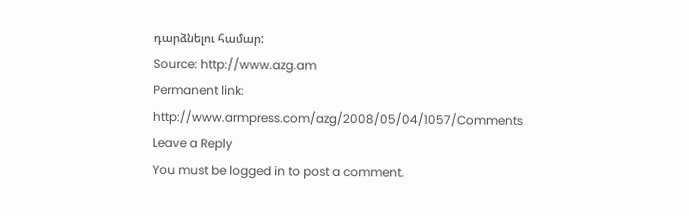դարձնելու համար:
Source: http://www.azg.am
Permanent link: http://www.armpress.com/azg/2008/05/04/1057/Comments
Leave a Reply
You must be logged in to post a comment.